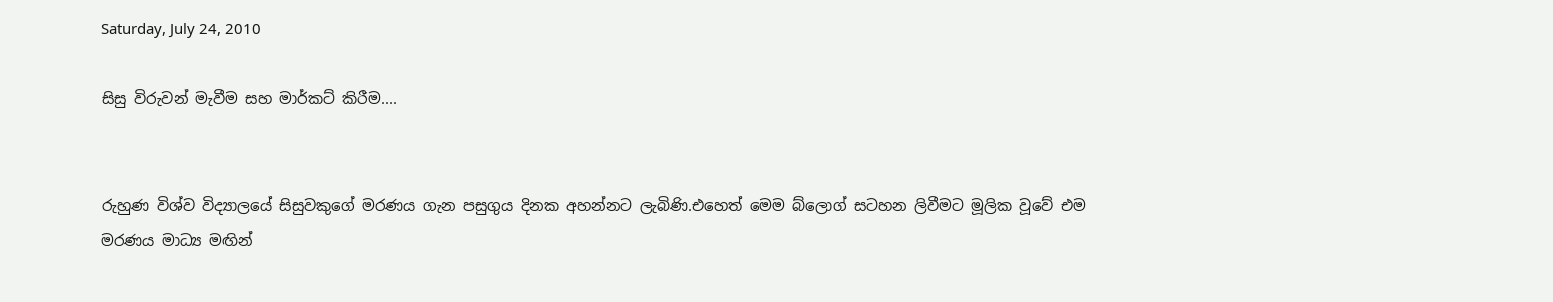Saturday, July 24, 2010

සිසු විරුවන් මැවීම සහ මාර්කට් කිරීම....


රුහුණ විශ්ව විද්‍යාලයේ සිසුවකුගේ මරණය ගැන පසුගුය දිනක අහන්නට ලැබිණි.එහෙත් මෙම බ්ලොග් සටහන ලිවීමට මූලික වූවේ එම මරණය මාධ්‍ය මඟින්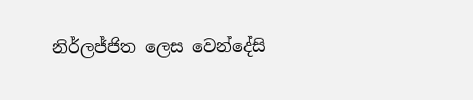නිර්ලජ්ජිත ලෙස වෙන්දේසි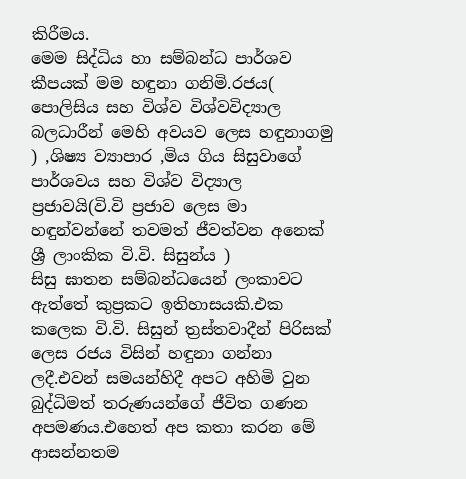කිරීමය.
මෙම සිද්ධිය හා සම්බන්ධ පාර්ශව කීපයක් මම හඳුනා ගනිමි.රජය( පොලිසිය සහ විශ්ව විශ්වවිද්‍යාල බලධාරීන් මෙහි අවයව ලෙස හඳුනාගමු ) ,ශිෂ්‍ය ව්‍යාපාර ,මිය ගිය සිසුවාගේ පාර්ශවය සහ විශ්ව විද්‍යාල ප්‍රජාවයි(වි.වි ප්‍රජාව ලෙස මා හඳුන්වන්නේ තවමත් ජීවත්වන අනෙක් ශ්‍රී ලාංකික වි.වි. සිසුන්ය )
සිසු ඝාතන සම්බන්ධයෙන් ලංකාවට ඇත්තේ කුප්‍රකට ඉතිහාසයකි.එක කලෙක වි.වි. සිසුන් ත්‍රස්තවාදීන් පිරිසක් ලෙස රජය විසින් හඳුනා ගන්නා ලදී.එවන් සමයන්හිදී අපට අහිමි වුන බුද්ධිමත් තරුණයන්ගේ ජීවිත ගණන අපමණය.එහෙත් අප කතා කරන මේ ආසන්නතම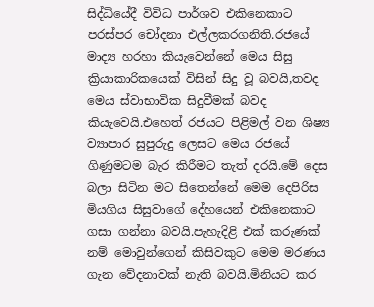සිද්ධියේදී විවිධ පාර්ශව එකිනෙකාට පරස්පර චෝදනා එල්ලකරගනිති.රජයේ මාද්‍ය හරහා කියැවෙන්නේ මෙය සිසු ක්‍රියාකාරිකයෙක් විසින් සිදු වූ බවයි,තවද මෙය ස්වාභාවික සිදුවීමක් බවද කියැවෙයි.එහෙත් රජයට පිළිමල් වන ශිෂ්‍ය ව්‍යාපාර සුපුරුදු ලෙසට මෙය රජයේ ගිණුමටම බැර කිරීමට තැත් දරයි.මේ දෙස බලා සිටින මට සිතෙන්නේ මෙම දෙපිරිස මියගිය සිසුවාගේ දේහයෙන් එකිනෙකාට ගසා ගන්නා බවයි.පැහැදිළි එක් කරුණක් නම් මොවුන්ගෙන් කිසිවකුට මෙම මරණය ගැන වේදනාවක් නැති බවයි.මිනියට කර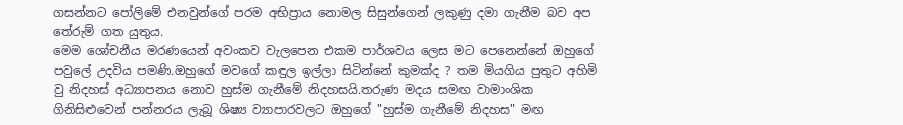ගසන්නට පෝලිමේ එනවුන්ගේ පරම අභිප්‍රාය නොමල සිසුන්ගෙන් ලකුණු දමා ගැනීම බව අප තේරුම් ගත යුතුය.
මෙම ශෝචනීය මරණයෙන් අවංකව වැලපෙන එකම පාර්ශවය ලෙස මට පෙනෙන්නේ ඔහුගේ පවුලේ උදවිය පමණි.ඔහුගේ මවගේ කඳුල ඉල්ලා සිටින්නේ කුමක්ද ? තම මියගිය පුතුට අහිමි වු නිදහස් අධ්‍යාපනය නොව හුස්ම ගැනීමේ නිදහසයි.තරුණ මදය සමඟ වාමාංශික ගිනිසිළුවෙන් පන්නරය ලැබූ ශිෂ්‍ය ව්‍යාපාරවලට ඔහුගේ "හුස්ම ගැනීමේ නිදහස" මඟ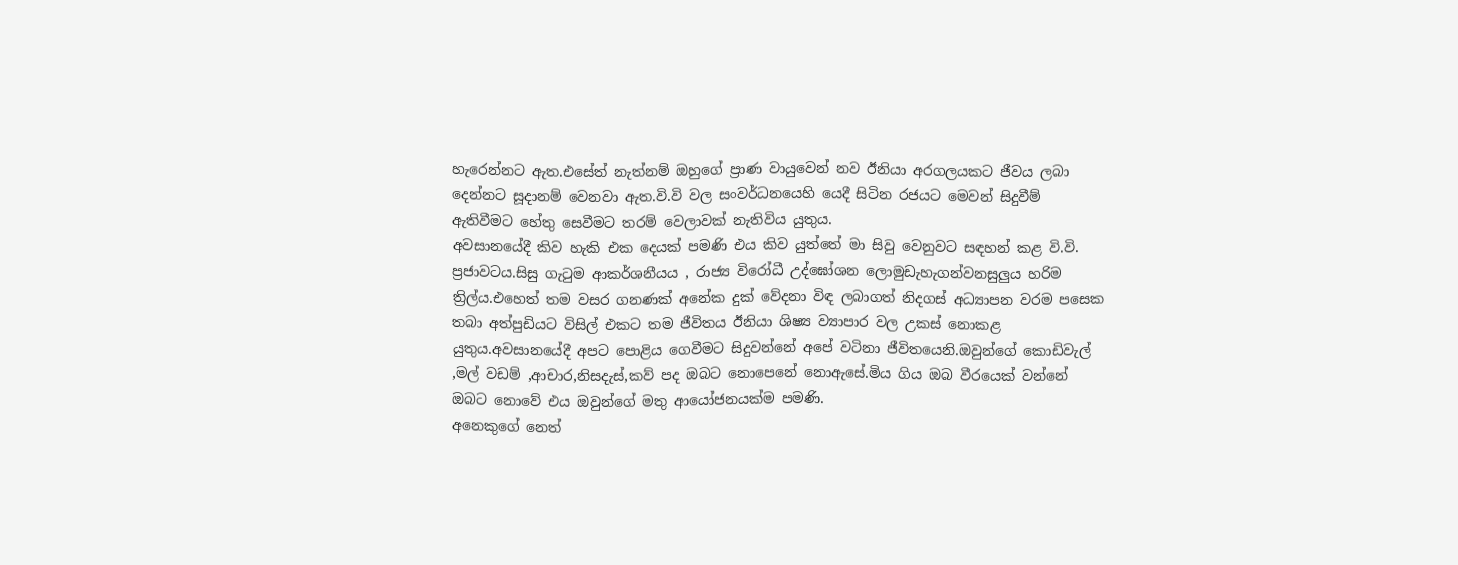හැරෙන්නට ඇත.එසේත් නැත්නම් ඔහුගේ ප්‍රාණ වායුවෙන් නව ඊනියා අරගලයකට ජීවය ලබා දෙන්නට සූදානම් වෙනවා ඇත.වි.වි වල සංවර්ධනයෙහි යෙදී සිටින රජයට මෙවන් සිදුවීම් ඇතිවීමට හේතු සෙවීමට තරම් වෙලාවක් නැතිවිය යුතුය.
අවසානයේදී කිව හැකි එක දෙයක් පමණි එය කිව යුත්තේ මා සිවු වෙනුවට සඳහන් කළ වි.වි. ප්‍රජාවටය.සිසු ගැටුම ආකර්ශනීයය , රාජ්‍ය විරෝධී උද්ඝෝශන ලොමුඩැහැගන්වනසුලුය හරිම ත්‍රිල්ය.එහෙත් තම වසර ගනණක් අනේක දුක් වේදනා විඳ ලබාගත් නිදගස් අධ්‍යාපන වරම පසෙක තබා අත්පුඩියට විසිල් එකට තම ජීවිතය ඊනියා ශිෂ්‍ය ව්‍යාපාර වල උකස් නොකළ යුතුය.අවසානයේදී අපට පොළිය ගෙවීමට සිදුවන්නේ අපේ වටිනා ජීවිතයෙනි.ඔවුන්ගේ කොඩිවැල් ,මල් වඩම් ,ආචාර,නිසදැස්,කව් පද ඔබට නොපෙනේ නොඇසේ.මිය ගිය ඔබ වීරයෙක් වන්නේ ඔබට නොවේ එය ඔවුන්ගේ මතු ආයෝජනයක්ම පමණි.
අනෙකුගේ නෙත්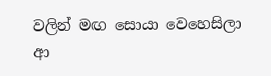වලින් මඟ සොයා වෙහෙසිලා
ආ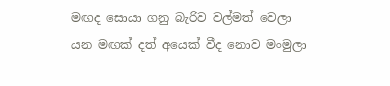මඟද සොයා ගනු බැරිව වල්මත් වෙලා
යන මඟක් දත් අයෙක් වීද නොව මංමුලා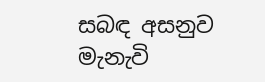සබඳ අසනුව මැනැවි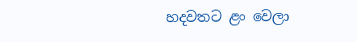හදවතට ළං වෙලා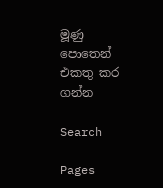මූණු පොතෙන් එකතු කර ගන්න

Search

Pages